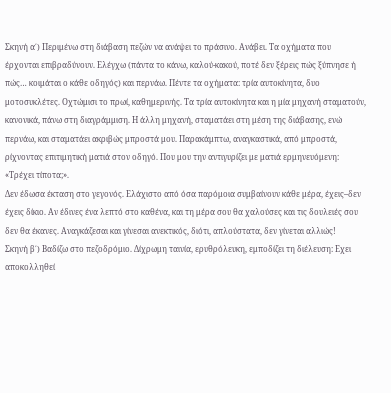Σκηνή α΄) Περιμένω στη διάβαση πεζών να ανάψει το πράσινο. Ανάβει. Τα οχήματα που έρχονται επιβραδύνουν. Ελέγχω (πάντα το κάνω, καλού-κακού, ποτέ δεν ξέρεις πώς ξύπνησε ή πώς… κοιμάται ο κάθε οδηγός) και περνάω. Πέντε τα οχήματα: τρία αυτοκίνητα, δυο μοτοσυκλέτες. Οχτώμισι το πρωί, καθημερινής. Τα τρία αυτοκίνητα και η μία μηχανή σταματούν, κανονικά, πάνω στη διαγράμμιση. Η άλλη μηχανή, σταματάει στη μέση της διάβασης, ενώ περνάω, και σταματάει ακριβώς μπροστά μου. Παρακάμπτω, αναγκαστικά, από μπροστά, ρίχνοντας επιτιμητική ματιά στον οδηγό. Που μου την αντιγυρίζει με ματιά ερμηνευόμενη: «Τρέχει τίποτα;».
Δεν έδωσα έκταση στο γεγονός. Ελάχιστο από όσα παρόμοια συμβαίνουν κάθε μέρα, έχεις–δεν έχεις δίκιο. Αν έδινες ένα λεπτό στο καθένα, και τη μέρα σου θα χαλούσες και τις δουλειές σου δεν θα έκανες. Αναγκάζεσαι και γίνεσαι ανεκτικός, διότι, απλούστατα, δεν γίνεται αλλιώς!
Σκηνή β΄) Βαδίζω στο πεζοδρόμιο. Δίχρωμη ταινία, ερυθρόλευκη, εμποδίζει τη διέλευση: Εχει αποκολληθεί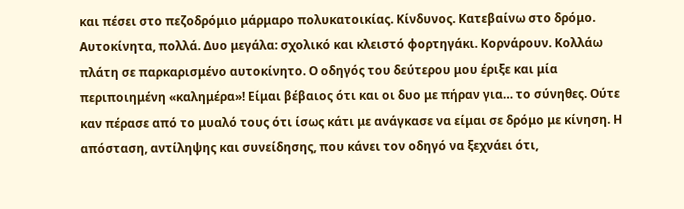και πέσει στο πεζοδρόμιο μάρμαρο πολυκατοικίας. Κίνδυνος. Κατεβαίνω στο δρόμο. Αυτοκίνητα, πολλά. Δυο μεγάλα: σχολικό και κλειστό φορτηγάκι. Κορνάρουν. Κολλάω πλάτη σε παρκαρισμένο αυτοκίνητο. Ο οδηγός του δεύτερου μου έριξε και μία περιποιημένη «καλημέρα»! Είμαι βέβαιος ότι και οι δυο με πήραν για… το σύνηθες. Ούτε καν πέρασε από το μυαλό τους ότι ίσως κάτι με ανάγκασε να είμαι σε δρόμο με κίνηση. Η απόσταση, αντίληψης και συνείδησης, που κάνει τον οδηγό να ξεχνάει ότι,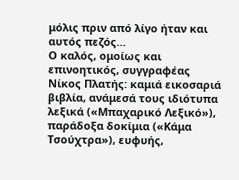μόλις πριν από λίγο ήταν και αυτός πεζός…
Ο καλός, ομοίως και επινοητικός, συγγραφέας Νίκος Πλατής: καμιά εικοσαριά βιβλία, ανάμεσά τους ιδιότυπα λεξικά («Μπαχαρικό Λεξικό»), παράδοξα δοκίμια («Κάμα Τσούχτρα»), ευφυής,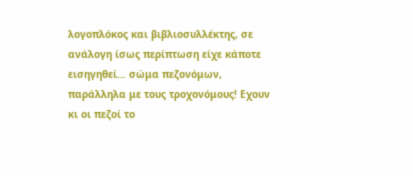λογοπλόκος και βιβλιοσυλλέκτης, σε ανάλογη ίσως περίπτωση είχε κάποτε εισηγηθεί… σώμα πεζονόμων, παράλληλα με τους τροχονόμους! Εχουν κι οι πεζοί το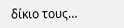δίκιο τους…